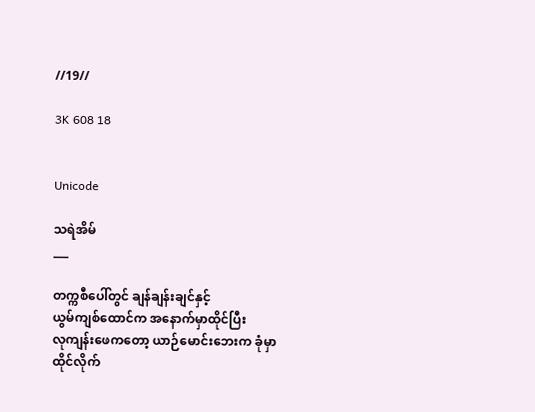//19//

3K 608 18


Unicode

သရဲအိမ်
___

တက္ကစီပေါ်တွင် ချန်ချန်းချင်နှင့်
ယွမ်ကျစ်ထောင်က အနောက်မှာထိုင်ပြီး
လုကျန်းဖေကတော့ ယာဉ်မောင်းဘေးက ခုံမှာ
ထိုင်လိုက်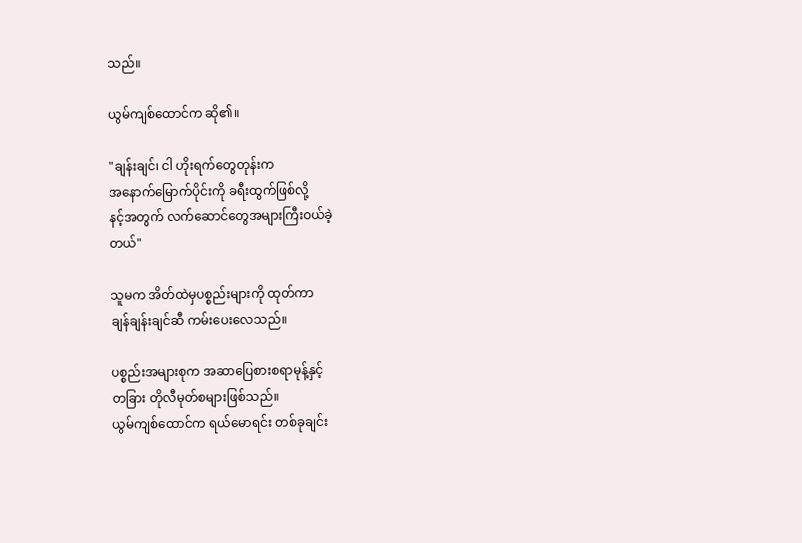သည်။

ယွမ်ကျစ်ထောင်က ဆို၏။

"ချန်းချင်၊ ငါ ဟိုးရက်တွေတုန်းက
အနောက်မြောက်ပိုင်းကို ခရီးထွက်ဖြစ်လို့
နင့်အတွက် လက်ဆောင်တွေအများကြီးဝယ်ခဲ့
တယ်"

သူမက အိတ်ထဲမှပစ္စည်းများကို ထုတ်ကာ
ချန်ချန်းချင်ဆီ ကမ်းပေးလေသည်။

ပစ္စည်းအများစုက အဆာပြေစားစရာမုန့်နှင့်
တခြား တိုလီမုတ်စများဖြစ်သည်။
ယွမ်ကျစ်ထောင်က ရယ်မောရင်း တစ်ခုချင်း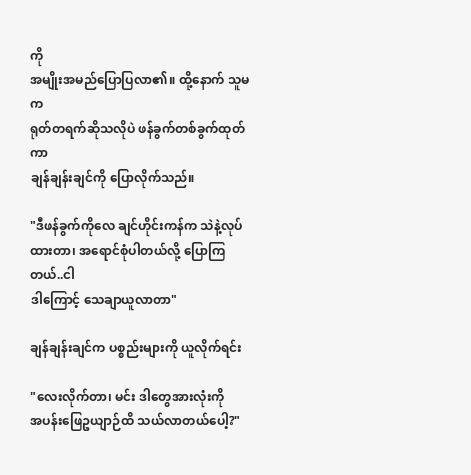ကို
အမျိုးအမည်ပြောပြလာ၏။ ထို့နောက် သူမက
ရုတ်တရက်ဆိုသလိုပဲ ဖန်ခွက်တစ်ခွက်ထုတ်ကာ
ချန်ချန်းချင်ကို ပြောလိုက်သည်။

"ဒီဖန်ခွက်ကိုလေ ချင်ဟိုင်းကန်က သဲနဲ့လုပ်ထားတာ၊ အရောင်စုံပါတယ်လို့ ပြောကြတယ်..ငါ
ဒါကြောင့် သေချာယူလာတာ"

ချန်ချန်းချင်က ပစ္စည်းများကို ယူလိုက်ရင်း

"လေးလိုက်တာ၊ မင်း ဒါတွေအားလုံးကို
အပန်းဖြေဥယျာဉ်ထိ သယ်လာတယ်ပေါ့?"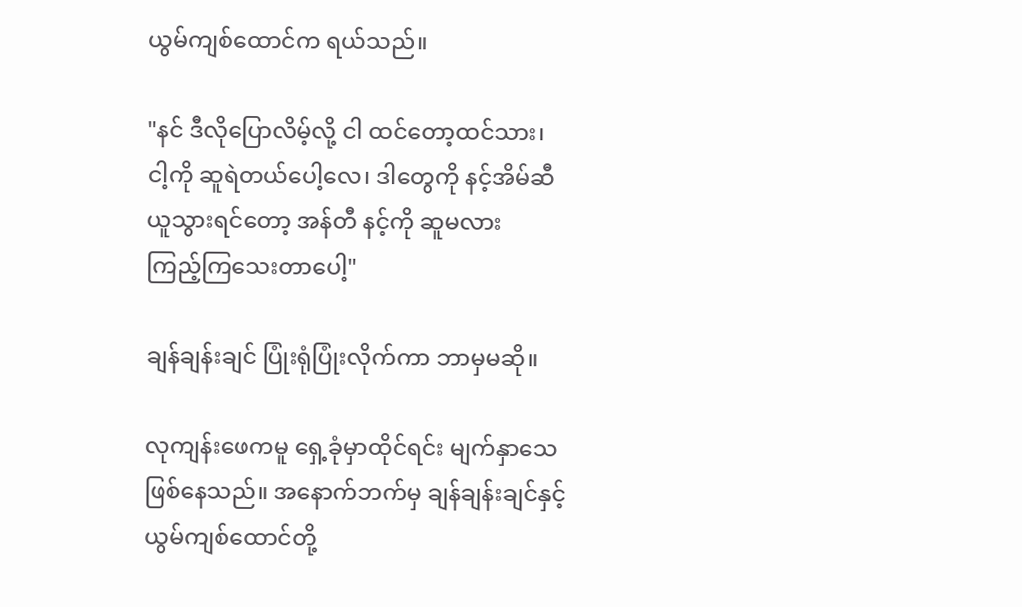ယွမ်ကျစ်ထောင်က ရယ်သည်။

"နင် ဒီလိုပြောလိမ့်လို့ ငါ ထင်တော့ထင်သား၊
ငါ့ကို ဆူရဲတယ်ပေါ့လေ၊ ဒါတွေကို နင့်အိမ်ဆီ
ယူသွားရင်တော့ အန်တီ နင့်ကို ဆူမလား
ကြည့်ကြသေးတာပေါ့"

ချန်ချန်းချင် ပြုံးရုံပြုံးလိုက်ကာ ဘာမှမဆို။

လုကျန်းဖေကမူ ရှေ့ခုံမှာထိုင်ရင်း မျက်နှာသေ
ဖြစ်နေသည်။ အနောက်ဘက်မှ ချန်ချန်းချင်နှင့်
ယွမ်ကျစ်ထောင်တို့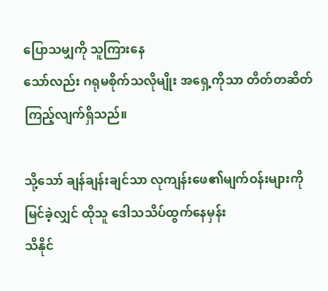ပြောသမျှကို သူကြားနေ
သော်လည်း ဂရုမစိုက်သလိုမျိုး အရှေ့ကိုသာ တိတ်တဆိတ်ကြည့်လျက်ရှိသည်။

သို့သော် ချန်ချန်းချင်သာ လုကျန်းဖေ၏မျက်ဝန်းများကိုမြင်ခဲ့လျှင် ထိုသူ ဒေါသသိပ်ထွက်နေမှန်း
သိနိုင်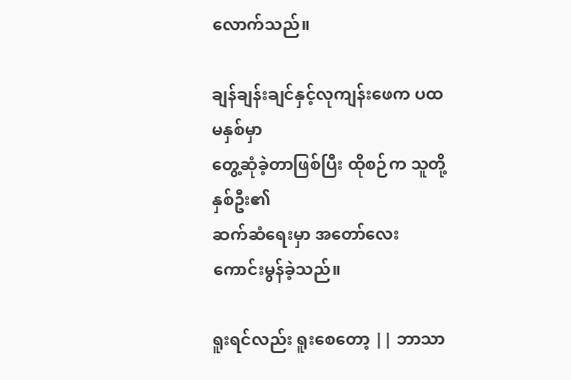လောက်သည်။

ချန်ချန်းချင်နှင့်လုကျန်းဖေက ပထမနှစ်မှာ
တွေ့ဆုံခဲ့တာဖြစ်ပြီး ထိုစဉ်က သူတို့နှစ်ဦး၏
ဆက်ဆံရေးမှာ အတော်လေး ကောင်းမွန်ခဲ့သည်။

ရူးရင်လည်း ရူးစေတော့ || ဘာသာ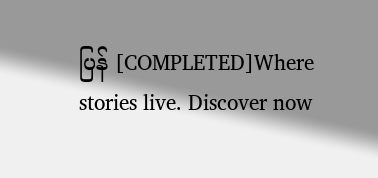ပြန် [COMPLETED]Where stories live. Discover now